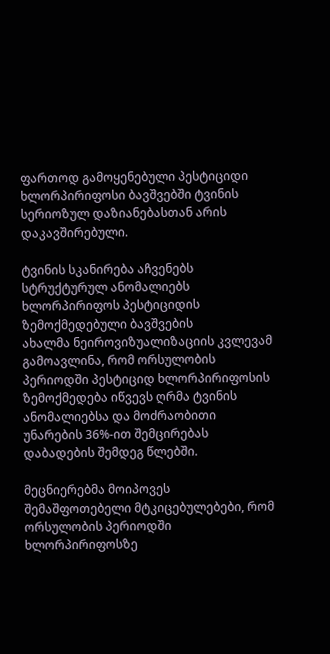ფართოდ გამოყენებული პესტიციდი ხლორპირიფოსი ბავშვებში ტვინის სერიოზულ დაზიანებასთან არის დაკავშირებული.

ტვინის სკანირება აჩვენებს სტრუქტურულ ანომალიებს ხლორპირიფოს პესტიციდის ზემოქმედებული ბავშვების
ახალმა ნეიროვიზუალიზაციის კვლევამ გამოავლინა, რომ ორსულობის პერიოდში პესტიციდ ხლორპირიფოსის ზემოქმედება იწვევს ღრმა ტვინის ანომალიებსა და მოძრაობითი უნარების 36%-ით შემცირებას დაბადების შემდეგ წლებში.

მეცნიერებმა მოიპოვეს შემაშფოთებელი მტკიცებულებები, რომ ორსულობის პერიოდში ხლორპირიფოსზე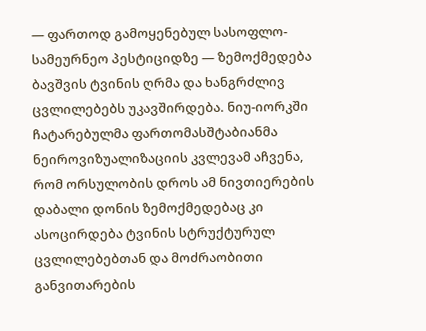— ფართოდ გამოყენებულ სასოფლო-სამეურნეო პესტიციდზე — ზემოქმედება ბავშვის ტვინის ღრმა და ხანგრძლივ ცვლილებებს უკავშირდება. ნიუ-იორკში ჩატარებულმა ფართომასშტაბიანმა ნეიროვიზუალიზაციის კვლევამ აჩვენა, რომ ორსულობის დროს ამ ნივთიერების დაბალი დონის ზემოქმედებაც კი ასოცირდება ტვინის სტრუქტურულ ცვლილებებთან და მოძრაობითი განვითარების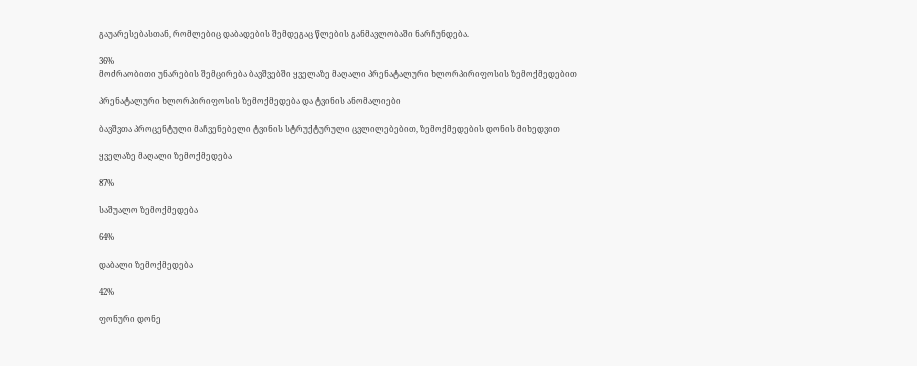გაუარესებასთან, რომლებიც დაბადების შემდეგაც წლების განმავლობაში ნარჩუნდება.

36%
მოძრაობითი უნარების შემცირება ბავშვებში ყველაზე მაღალი პრენატალური ხლორპირიფოსის ზემოქმედებით

პრენატალური ხლორპირიფოსის ზემოქმედება და ტვინის ანომალიები

ბავშვთა პროცენტული მაჩვენებელი ტვინის სტრუქტურული ცვლილებებით, ზემოქმედების დონის მიხედვით

ყველაზე მაღალი ზემოქმედება

87%

საშუალო ზემოქმედება

64%

დაბალი ზემოქმედება

42%

ფონური დონე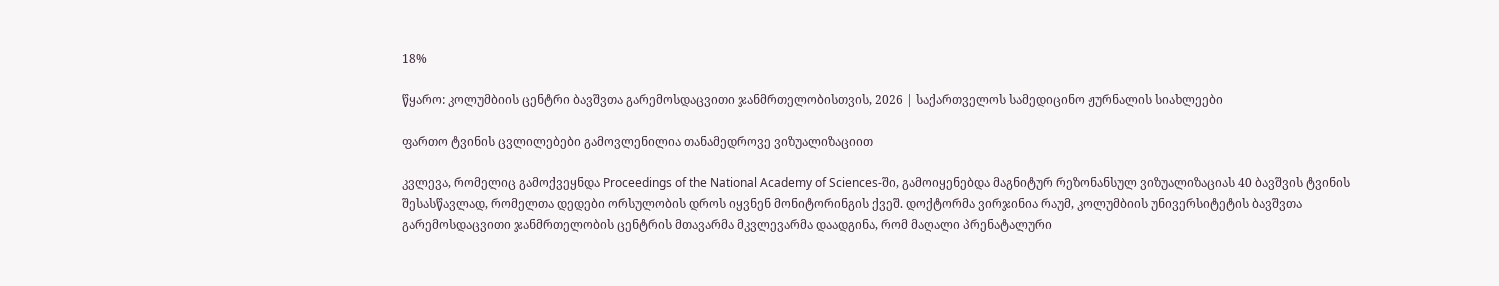18%

წყარო: კოლუმბიის ცენტრი ბავშვთა გარემოსდაცვითი ჯანმრთელობისთვის, 2026 | საქართველოს სამედიცინო ჟურნალის სიახლეები

ფართო ტვინის ცვლილებები გამოვლენილია თანამედროვე ვიზუალიზაციით

კვლევა, რომელიც გამოქვეყნდა Proceedings of the National Academy of Sciences-ში, გამოიყენებდა მაგნიტურ რეზონანსულ ვიზუალიზაციას 40 ბავშვის ტვინის შესასწავლად, რომელთა დედები ორსულობის დროს იყვნენ მონიტორინგის ქვეშ. დოქტორმა ვირჯინია რაუმ, კოლუმბიის უნივერსიტეტის ბავშვთა გარემოსდაცვითი ჯანმრთელობის ცენტრის მთავარმა მკვლევარმა დაადგინა, რომ მაღალი პრენატალური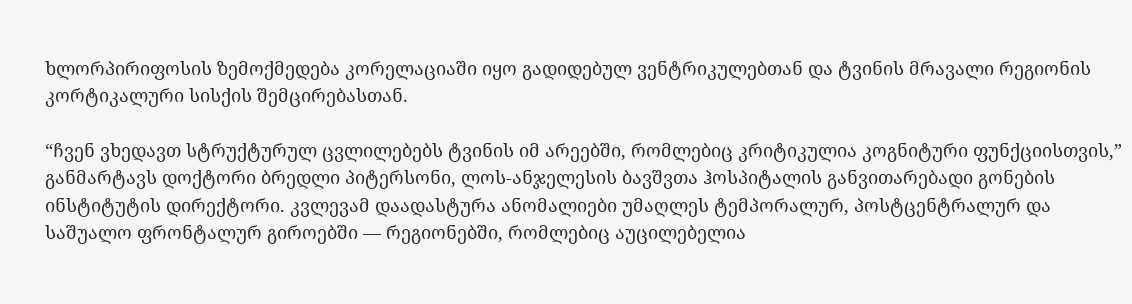ხლორპირიფოსის ზემოქმედება კორელაციაში იყო გადიდებულ ვენტრიკულებთან და ტვინის მრავალი რეგიონის კორტიკალური სისქის შემცირებასთან.

“ჩვენ ვხედავთ სტრუქტურულ ცვლილებებს ტვინის იმ არეებში, რომლებიც კრიტიკულია კოგნიტური ფუნქციისთვის,” განმარტავს დოქტორი ბრედლი პიტერსონი, ლოს-ანჯელესის ბავშვთა ჰოსპიტალის განვითარებადი გონების ინსტიტუტის დირექტორი. კვლევამ დაადასტურა ანომალიები უმაღლეს ტემპორალურ, პოსტცენტრალურ და საშუალო ფრონტალურ გიროებში — რეგიონებში, რომლებიც აუცილებელია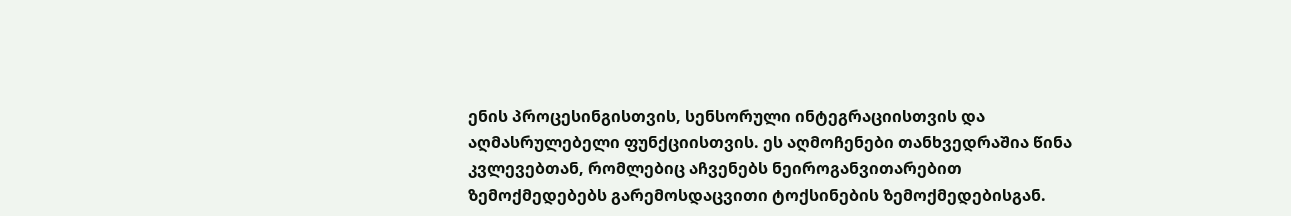ენის პროცესინგისთვის, სენსორული ინტეგრაციისთვის და აღმასრულებელი ფუნქციისთვის. ეს აღმოჩენები თანხვედრაშია წინა კვლევებთან, რომლებიც აჩვენებს ნეიროგანვითარებით ზემოქმედებებს გარემოსდაცვითი ტოქსინების ზემოქმედებისგან.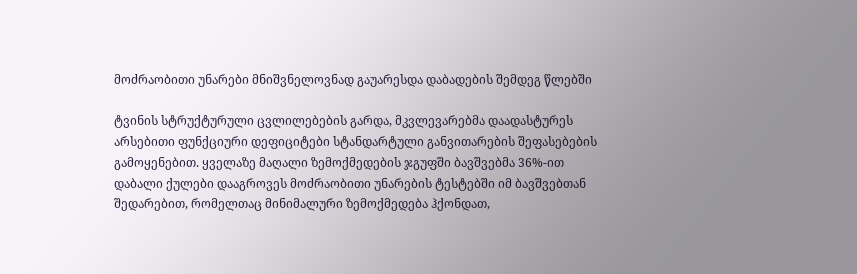მოძრაობითი უნარები მნიშვნელოვნად გაუარესდა დაბადების შემდეგ წლებში

ტვინის სტრუქტურული ცვლილებების გარდა, მკვლევარებმა დაადასტურეს არსებითი ფუნქციური დეფიციტები სტანდარტული განვითარების შეფასებების გამოყენებით. ყველაზე მაღალი ზემოქმედების ჯგუფში ბავშვებმა 36%-ით დაბალი ქულები დააგროვეს მოძრაობითი უნარების ტესტებში იმ ბავშვებთან შედარებით, რომელთაც მინიმალური ზემოქმედება ჰქონდათ,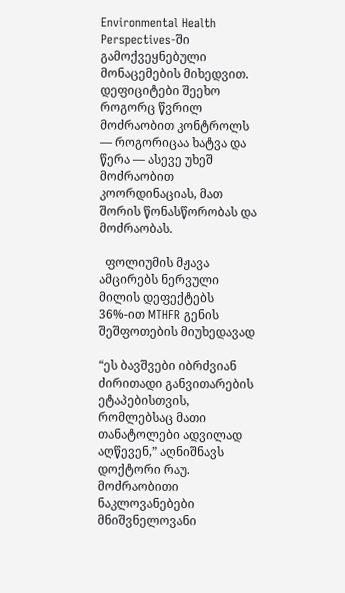Environmental Health Perspectives-ში გამოქვეყნებული მონაცემების მიხედვით. დეფიციტები შეეხო როგორც წვრილ მოძრაობით კონტროლს — როგორიცაა ხატვა და წერა — ასევე უხეშ მოძრაობით კოორდინაციას, მათ შორის წონასწორობას და მოძრაობას.

  ფოლიუმის მჟავა ამცირებს ნერვული მილის დეფექტებს 36%-ით MTHFR გენის შეშფოთების მიუხედავად

“ეს ბავშვები იბრძვიან ძირითადი განვითარების ეტაპებისთვის, რომლებსაც მათი თანატოლები ადვილად აღწევენ,” აღნიშნავს დოქტორი რაუ. მოძრაობითი ნაკლოვანებები მნიშვნელოვანი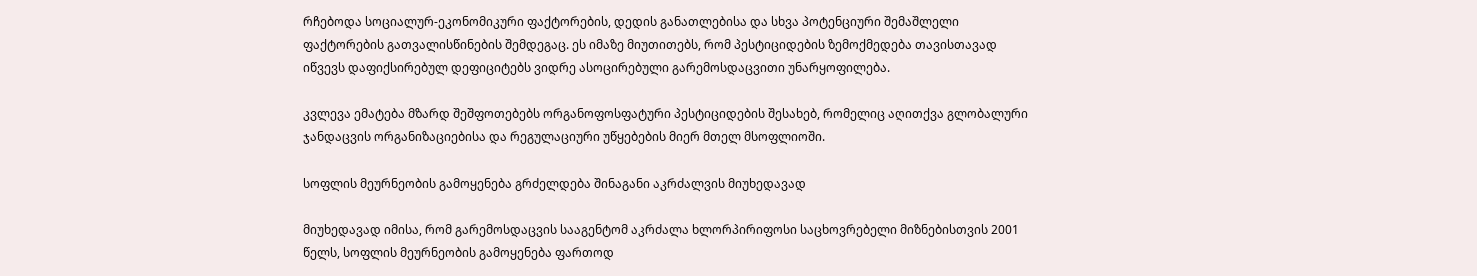რჩებოდა სოციალურ-ეკონომიკური ფაქტორების, დედის განათლებისა და სხვა პოტენციური შემაშლელი ფაქტორების გათვალისწინების შემდეგაც. ეს იმაზე მიუთითებს, რომ პესტიციდების ზემოქმედება თავისთავად იწვევს დაფიქსირებულ დეფიციტებს ვიდრე ასოცირებული გარემოსდაცვითი უნარყოფილება.

კვლევა ემატება მზარდ შეშფოთებებს ორგანოფოსფატური პესტიციდების შესახებ, რომელიც აღითქვა გლობალური ჯანდაცვის ორგანიზაციებისა და რეგულაციური უწყებების მიერ მთელ მსოფლიოში.

სოფლის მეურნეობის გამოყენება გრძელდება შინაგანი აკრძალვის მიუხედავად

მიუხედავად იმისა, რომ გარემოსდაცვის სააგენტომ აკრძალა ხლორპირიფოსი საცხოვრებელი მიზნებისთვის 2001 წელს, სოფლის მეურნეობის გამოყენება ფართოდ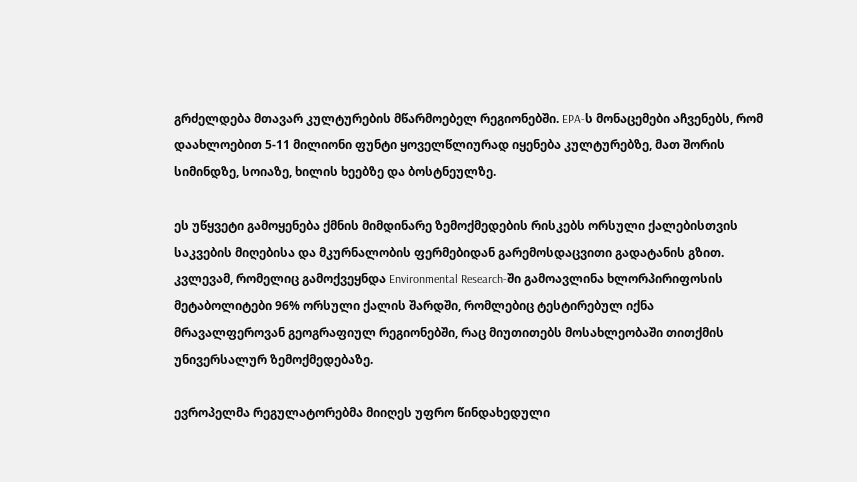გრძელდება მთავარ კულტურების მწარმოებელ რეგიონებში. EPA-ს მონაცემები აჩვენებს, რომ დაახლოებით 5-11 მილიონი ფუნტი ყოველწლიურად იყენება კულტურებზე, მათ შორის სიმინდზე, სოიაზე, ხილის ხეებზე და ბოსტნეულზე.

ეს უწყვეტი გამოყენება ქმნის მიმდინარე ზემოქმედების რისკებს ორსული ქალებისთვის საკვების მიღებისა და მკურნალობის ფერმებიდან გარემოსდაცვითი გადატანის გზით. კვლევამ, რომელიც გამოქვეყნდა Environmental Research-ში გამოავლინა ხლორპირიფოსის მეტაბოლიტები 96% ორსული ქალის შარდში, რომლებიც ტესტირებულ იქნა მრავალფეროვან გეოგრაფიულ რეგიონებში, რაც მიუთითებს მოსახლეობაში თითქმის უნივერსალურ ზემოქმედებაზე.

ევროპელმა რეგულატორებმა მიიღეს უფრო წინდახედული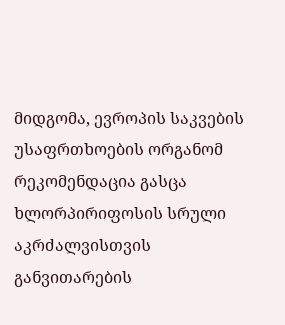მიდგომა, ევროპის საკვების უსაფრთხოების ორგანომ რეკომენდაცია გასცა ხლორპირიფოსის სრული აკრძალვისთვის განვითარების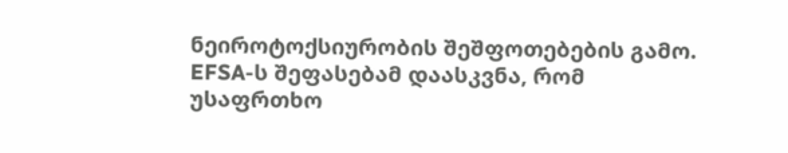ნეიროტოქსიურობის შეშფოთებების გამო. EFSA-ს შეფასებამ დაასკვნა, რომ უსაფრთხო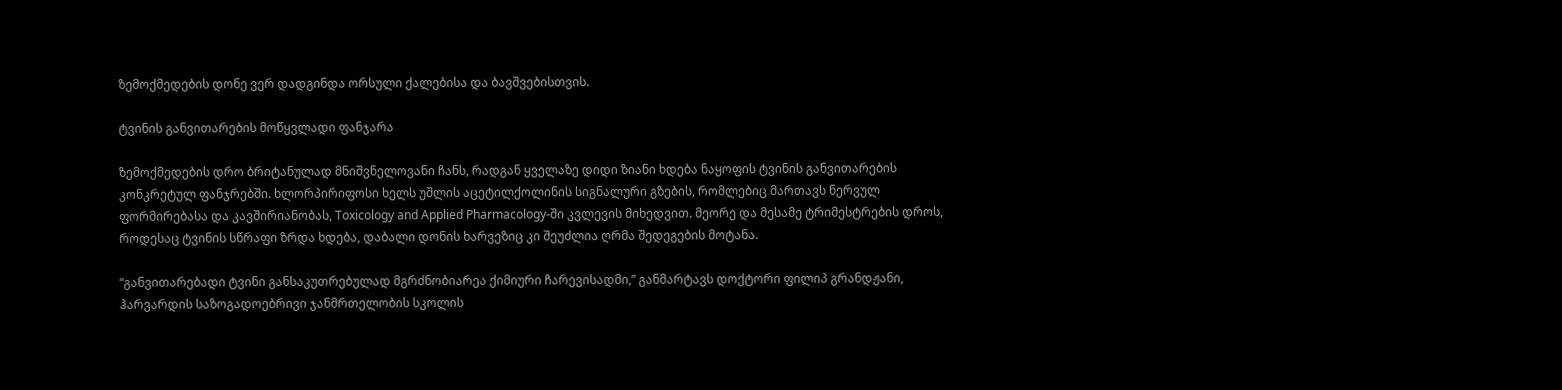ზემოქმედების დონე ვერ დადგინდა ორსული ქალებისა და ბავშვებისთვის.

ტვინის განვითარების მოწყვლადი ფანჯარა

ზემოქმედების დრო ბრიტანულად მნიშვნელოვანი ჩანს, რადგან ყველაზე დიდი ზიანი ხდება ნაყოფის ტვინის განვითარების კონკრეტულ ფანჯრებში. ხლორპირიფოსი ხელს უშლის აცეტილქოლინის სიგნალური გზების, რომლებიც მართავს ნერვულ ფორმირებასა და კავშირიანობას, Toxicology and Applied Pharmacology-ში კვლევის მიხედვით. მეორე და მესამე ტრიმესტრების დროს, როდესაც ტვინის სწრაფი ზრდა ხდება, დაბალი დონის ხარვეზიც კი შეუძლია ღრმა შედეგების მოტანა.

“განვითარებადი ტვინი განსაკუთრებულად მგრძნობიარეა ქიმიური ჩარევისადმი,” განმარტავს დოქტორი ფილიპ გრანდჟანი, ჰარვარდის საზოგადოებრივი ჯანმრთელობის სკოლის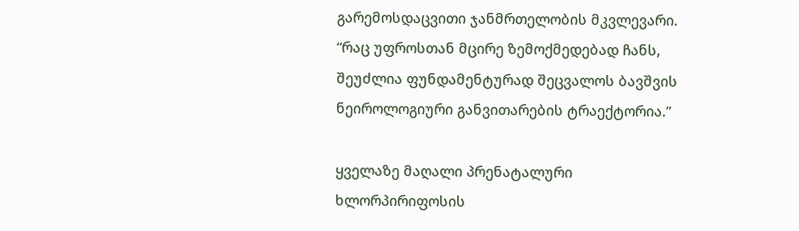გარემოსდაცვითი ჯანმრთელობის მკვლევარი. “რაც უფროსთან მცირე ზემოქმედებად ჩანს, შეუძლია ფუნდამენტურად შეცვალოს ბავშვის ნეიროლოგიური განვითარების ტრაექტორია.”

ყველაზე მაღალი პრენატალური ხლორპირიფოსის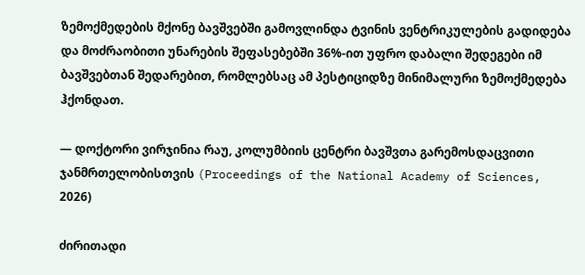ზემოქმედების მქონე ბავშვებში გამოვლინდა ტვინის ვენტრიკულების გადიდება და მოძრაობითი უნარების შეფასებებში 36%-ით უფრო დაბალი შედეგები იმ ბავშვებთან შედარებით, რომლებსაც ამ პესტიციდზე მინიმალური ზემოქმედება ჰქონდათ.

— დოქტორი ვირჯინია რაუ, კოლუმბიის ცენტრი ბავშვთა გარემოსდაცვითი ჯანმრთელობისთვის (Proceedings of the National Academy of Sciences, 2026)

ძირითადი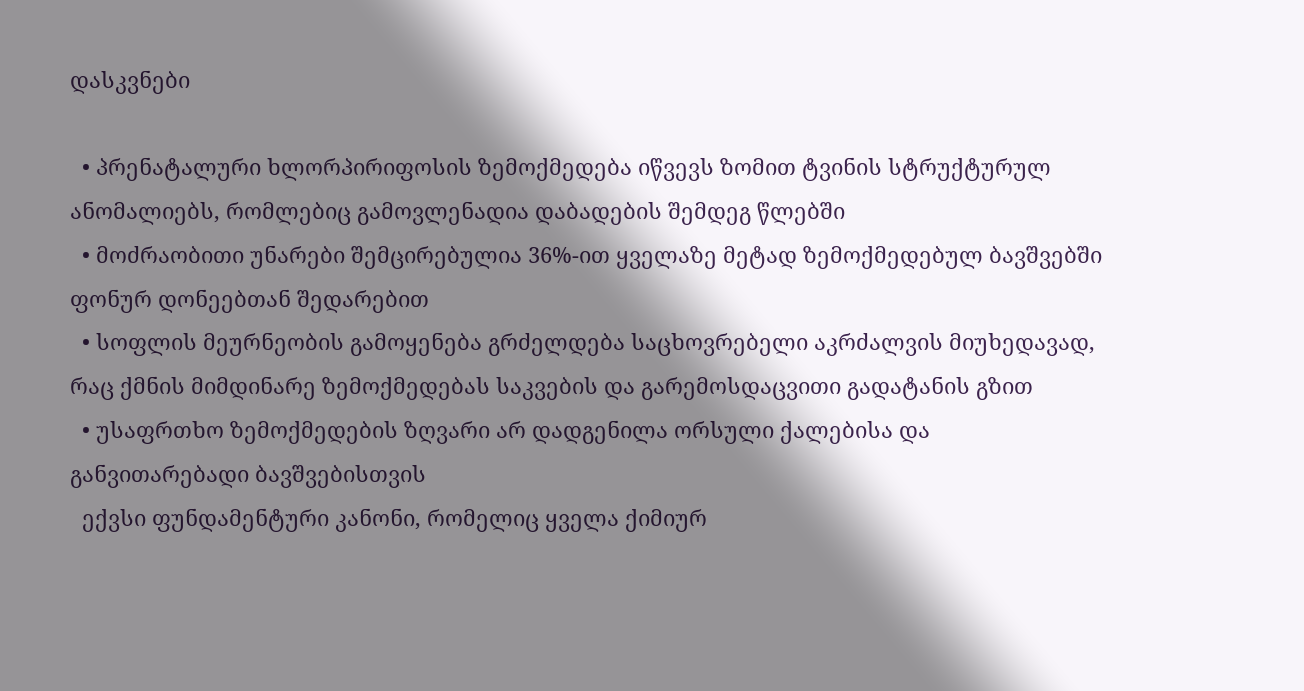დასკვნები

  • პრენატალური ხლორპირიფოსის ზემოქმედება იწვევს ზომით ტვინის სტრუქტურულ ანომალიებს, რომლებიც გამოვლენადია დაბადების შემდეგ წლებში
  • მოძრაობითი უნარები შემცირებულია 36%-ით ყველაზე მეტად ზემოქმედებულ ბავშვებში ფონურ დონეებთან შედარებით
  • სოფლის მეურნეობის გამოყენება გრძელდება საცხოვრებელი აკრძალვის მიუხედავად, რაც ქმნის მიმდინარე ზემოქმედებას საკვების და გარემოსდაცვითი გადატანის გზით
  • უსაფრთხო ზემოქმედების ზღვარი არ დადგენილა ორსული ქალებისა და განვითარებადი ბავშვებისთვის
  ექვსი ფუნდამენტური კანონი, რომელიც ყველა ქიმიურ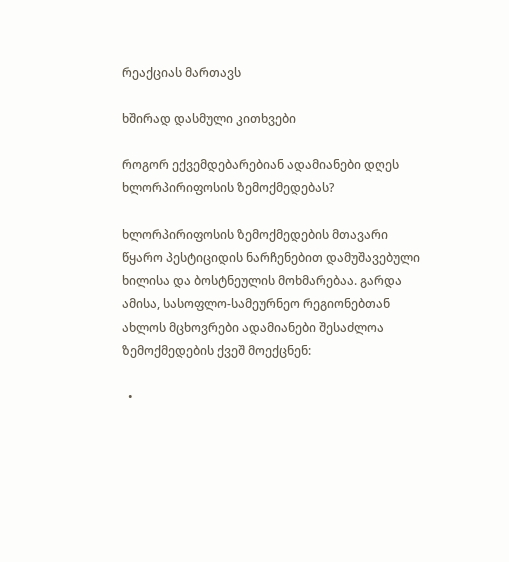რეაქციას მართავს

ხშირად დასმული კითხვები

როგორ ექვემდებარებიან ადამიანები დღეს ხლორპირიფოსის ზემოქმედებას?

ხლორპირიფოსის ზემოქმედების მთავარი წყარო პესტიციდის ნარჩენებით დამუშავებული ხილისა და ბოსტნეულის მოხმარებაა. გარდა ამისა, სასოფლო-სამეურნეო რეგიონებთან ახლოს მცხოვრები ადამიანები შესაძლოა ზემოქმედების ქვეშ მოექცნენ:

  •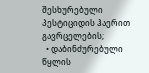შესხურებული პესტიციდის ჰაერით გავრცელების;
  • დაბინძურებული წყლის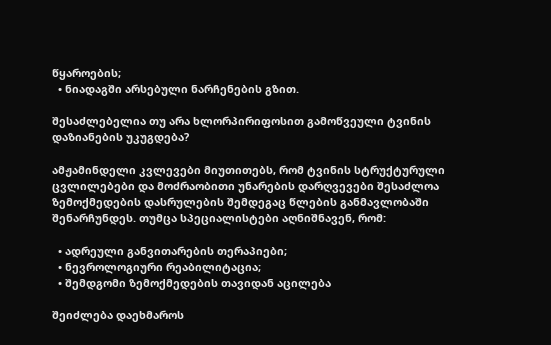წყაროების;
  • ნიადაგში არსებული ნარჩენების გზით.

შესაძლებელია თუ არა ხლორპირიფოსით გამოწვეული ტვინის დაზიანების უკუგდება?

ამჟამინდელი კვლევები მიუთითებს, რომ ტვინის სტრუქტურული ცვლილებები და მოძრაობითი უნარების დარღვევები შესაძლოა ზემოქმედების დასრულების შემდეგაც წლების განმავლობაში შენარჩუნდეს. თუმცა სპეციალისტები აღნიშნავენ, რომ:

  • ადრეული განვითარების თერაპიები;
  • ნევროლოგიური რეაბილიტაცია;
  • შემდგომი ზემოქმედების თავიდან აცილება

შეიძლება დაეხმაროს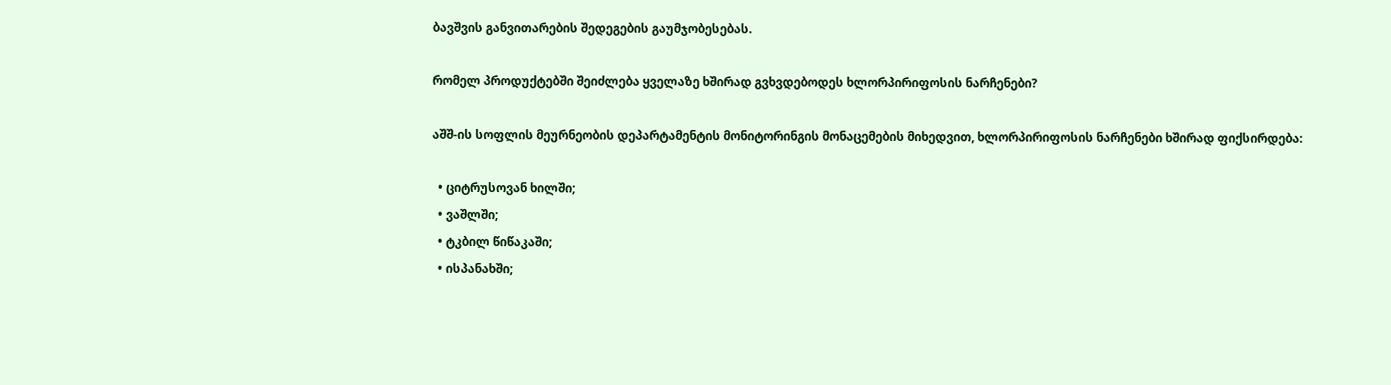ბავშვის განვითარების შედეგების გაუმჯობესებას.

რომელ პროდუქტებში შეიძლება ყველაზე ხშირად გვხვდებოდეს ხლორპირიფოსის ნარჩენები?

აშშ-ის სოფლის მეურნეობის დეპარტამენტის მონიტორინგის მონაცემების მიხედვით, ხლორპირიფოსის ნარჩენები ხშირად ფიქსირდება:

  • ციტრუსოვან ხილში;
  • ვაშლში;
  • ტკბილ წიწაკაში;
  • ისპანახში;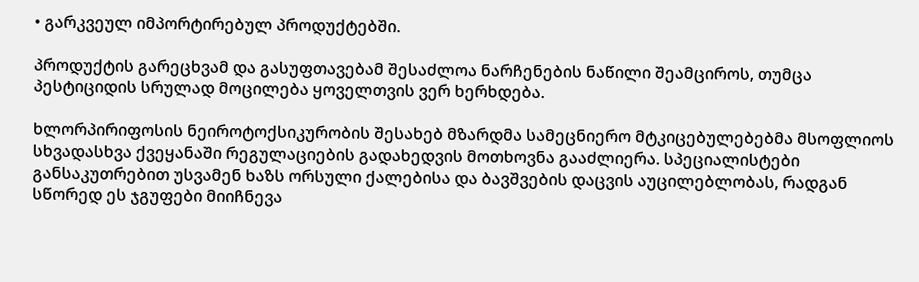• გარკვეულ იმპორტირებულ პროდუქტებში.

პროდუქტის გარეცხვამ და გასუფთავებამ შესაძლოა ნარჩენების ნაწილი შეამციროს, თუმცა პესტიციდის სრულად მოცილება ყოველთვის ვერ ხერხდება.

ხლორპირიფოსის ნეიროტოქსიკურობის შესახებ მზარდმა სამეცნიერო მტკიცებულებებმა მსოფლიოს სხვადასხვა ქვეყანაში რეგულაციების გადახედვის მოთხოვნა გააძლიერა. სპეციალისტები განსაკუთრებით უსვამენ ხაზს ორსული ქალებისა და ბავშვების დაცვის აუცილებლობას, რადგან სწორედ ეს ჯგუფები მიიჩნევა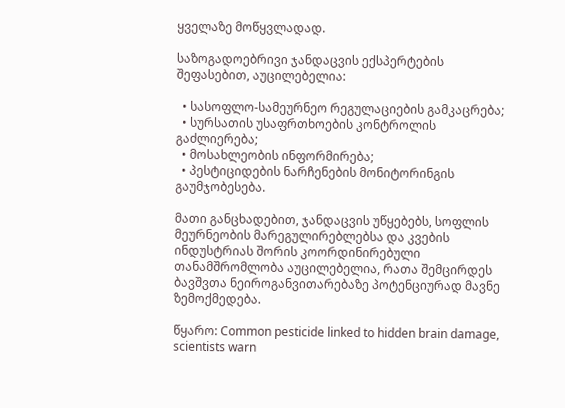ყველაზე მოწყვლადად.

საზოგადოებრივი ჯანდაცვის ექსპერტების შეფასებით, აუცილებელია:

  • სასოფლო-სამეურნეო რეგულაციების გამკაცრება;
  • სურსათის უსაფრთხოების კონტროლის გაძლიერება;
  • მოსახლეობის ინფორმირება;
  • პესტიციდების ნარჩენების მონიტორინგის გაუმჯობესება.

მათი განცხადებით, ჯანდაცვის უწყებებს, სოფლის მეურნეობის მარეგულირებლებსა და კვების ინდუსტრიას შორის კოორდინირებული თანამშრომლობა აუცილებელია, რათა შემცირდეს ბავშვთა ნეიროგანვითარებაზე პოტენციურად მავნე ზემოქმედება.

წყარო: Common pesticide linked to hidden brain damage, scientists warn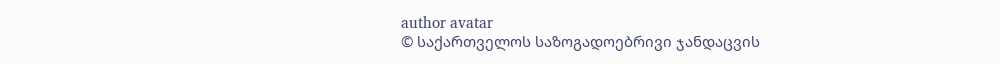author avatar
© საქართველოს საზოგადოებრივი ჯანდაცვის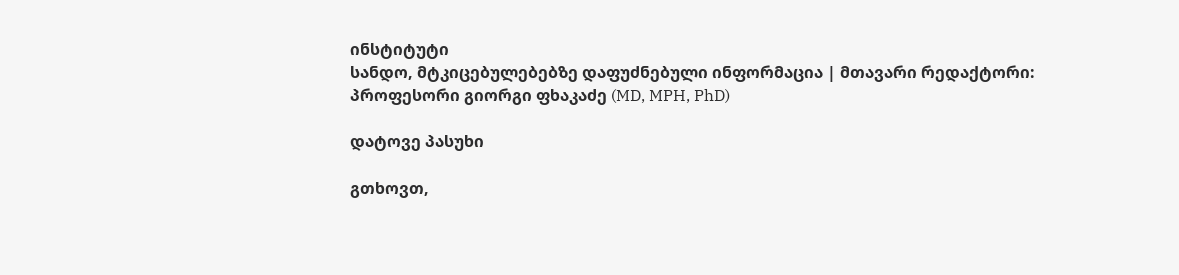ინსტიტუტი
სანდო, მტკიცებულებებზე დაფუძნებული ინფორმაცია | მთავარი რედაქტორი: პროფესორი გიორგი ფხაკაძე (MD, MPH, PhD)

დატოვე პასუხი

გთხოვთ,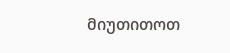მიუთითოთ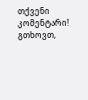თქვენი კომენტარი!
გთხოვთ,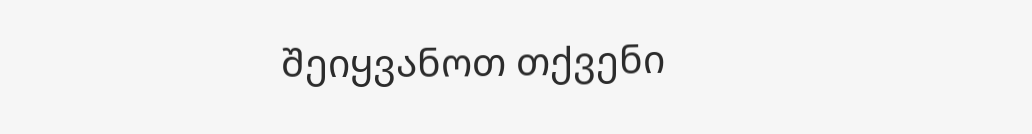შეიყვანოთ თქვენი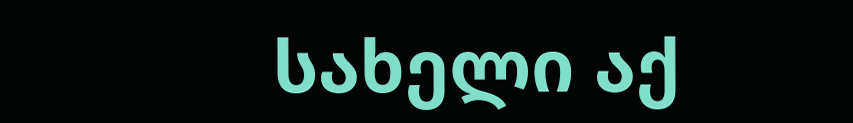სახელი აქ